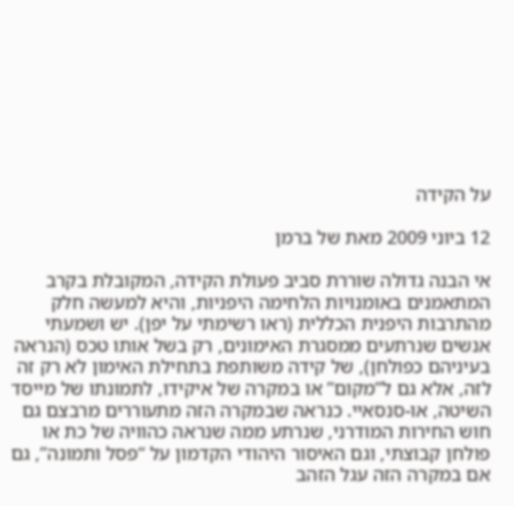על הקידה

12 ביוני 2009 מאת של ברמן

אי הבנה גדולה שוררת סביב פעולת הקידה, המקובלת בקרב המתאמנים באומנויות הלחימה היפניות, והיא למעשה חלק מהתרבות היפנית הכללית (ראו רשימתי על יפן). יש ושמעתי אנשים שנרתעים ממסגרת האימונים, רק בשל אותו טכס (הנראה בעיניהם כפולחן), של קידה משותפת בתחילת האימון לא רק זה לזה, אלא גם ל”מקום” או במקרה של איקידו, לתמונתו של מייסד השיטה, או-סנסאיי. כנראה שבמקרה הזה מתעוררים מרבצם גם חוש החירות המודרני, שנרתע ממה שנראה כהוויה של כת או פולחן קבוצתי, וגם האיסור היהודי הקדמון על “פסל ותמונה”, גם אם במקרה הזה עגל הזהב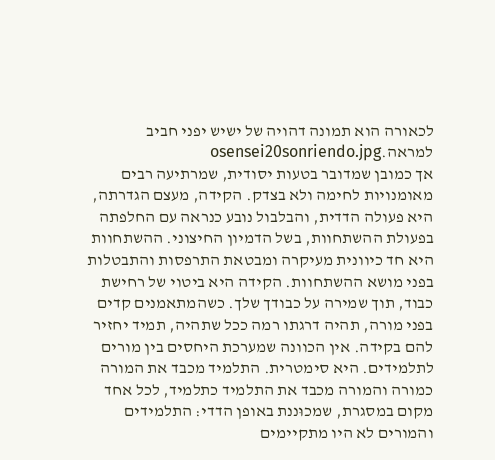לכאורה הוא תמונה דהויה של ישיש יפני חביב למראה.osensei20sonriendo.jpg
אך כמובן שמדובר בטעות יסודית, שמרתיעה רבים מאומנויות לחימה ולא בצדק. הקידה, מעצם הגדרתה, היא פעולה הדדית, והבלבול נובע כנראה עם החלפתה בפעולת ההשתחוות, בשל הדמיון החיצוני. ההשתחוות היא חד כיוונית מעיקרה ומבטאת התרפסות והתבטלות בפני מושא ההשתחוות. הקידה היא ביטוי של רחישת כבוד, תוך שמירה על כבודך שלך. כשהמתאמנים קדים בפני מורה, תהיה דרגתו רמה ככל שתהיה, תמיד יחזיר להם בקידה. אין הכוונה שמערכת היחסים בין מורים לתלמידים. היא סימטרית. התלמיד מכבד את המורה כמורה והמורה מכבד את התלמיד כתלמיד, לכל אחד מקום במסגרת, שמכוּננת באופן הדדי: התלמידים והמורים לא היו מתקיימים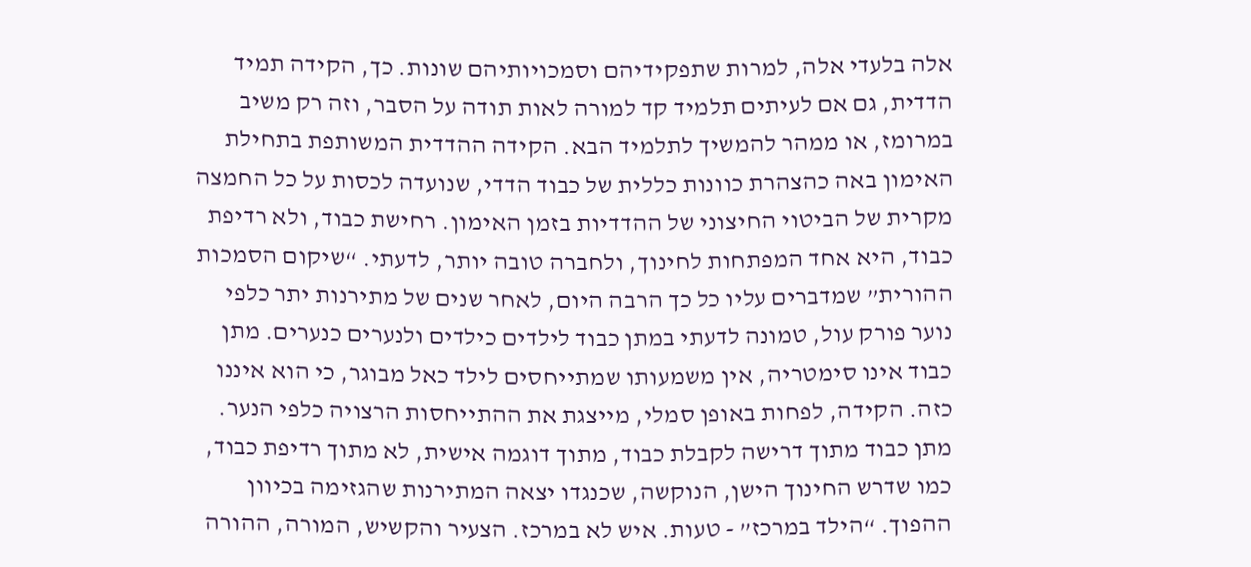אלה בלעדי אלה, למרות שתפקידיהם וסמכויותיהם שונות. כך, הקידה תמיד הדדית, גם אם לעיתים תלמיד קד למורה לאות תודה על הסבר, וזה רק משיב במרומז, או ממהר להמשיך לתלמיד הבא. הקידה ההדדית המשותפת בתחילת האימון באה כהצהרת כוונות כללית של כבוד הדדי, שנועדה לכסות על כל החמצה מקרית של הביטוי החיצוני של ההדדיות בזמן האימון. רחישת כבוד, ולא רדיפת כבוד, היא אחד המפתחות לחינוך, ולחברה טובה יותר, לדעתי. “שיקום הסמכות ההורית” שמדברים עליו כל כך הרבה היום, לאחר שנים של מתירנות יתר כלפי נוער פורק עול, טמונה לדעתי במתן כבוד לילדים כילדים ולנערים כנערים. מתן כבוד אינו סימטריה, אין משמעותו שמתייחסים לילד כאל מבוגר, כי הוא איננו כזה. הקידה, לפחות באופן סמלי, מייצגת את ההתייחסות הרצויה כלפי הנער. מתן כבוד מתוך דרישה לקבלת כבוד, מתוך דוגמה אישית, לא מתוך רדיפת כבוד, כמו שדרש החינוך הישן, הנוקשה, שכנגדו יצאה המתירנות שהגזימה בכיוון ההפוך. “הילד במרכז” - טעות. איש לא במרכז. הצעיר והקשיש, המורה, ההורה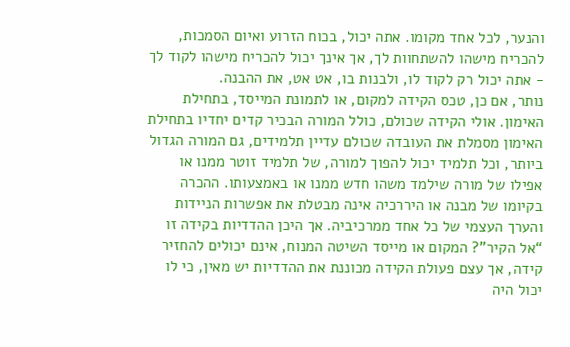והנער, לכל אחד מקומו. אתה יכול, בכוח הזרוע ואיום הסמכות, להכריח מישהו להשתחוות לך, אך אינך יכול להכריח מישהו לקוד לך - אתה יכול רק לקוד לו, ולבנות בו, אט אט, את ההבנה.
נותר, אם כן, טכס הקידה למקום, או לתמונת המייסד, בתחילת האימון. אולי הקידה שכולם, כולל המורה הבכיר קדים יחדיו בתחילת האימון מסמלת את העובדה שכולם עדיין תלמידים, גם המורה הגדול ביותר, וכל תלמיד יכול להפוך למורה, של תלמיד זוטר ממנו או אפילו של מורה שילמד משהו חדש ממנו או באמצעותו. ההכרה בקיומו של מבנה או היררכיה אינה מבטלת את אפשרות הניידות והערך העצמי של כל אחד ממרכיביה. אך היכן ההדדיות בקידה זו “אל הקיר”? המקום או מייסד השיטה המנוח, אינם יכולים להחזיר קידה, אך עצם פעולת הקידה מכוננת את ההדדיות יש מאין, כי לו יכול היה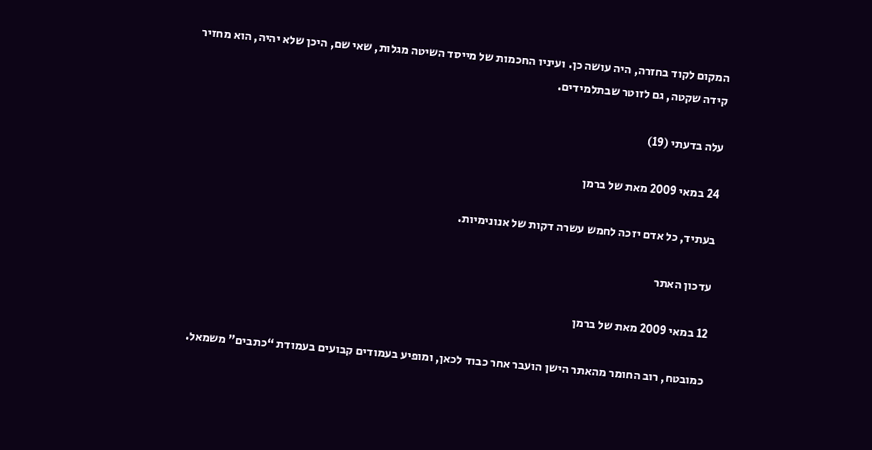המקום לקוד בחזרה, היה עושה כן. ועיניו החכמות של מייסד השיטה מגלות, שאי שם, היכן שלא יהיה, הוא מחזיר קידה שקטה, גם לזוטר שבתלמידים.

עלה בדעתי (19)

24 במאי 2009 מאת של ברמן

בעתיד, כל אדם יזכה לחמש עשרה דקות של אנונימיות.

עדכון האתר

12 במאי 2009 מאת של ברמן

כמובטח, רוב החומר מהאתר הישן הועבר אחר כבוד לכאן, ומופיע בעמודים קבועים בעמודת “כתבים” משמאל.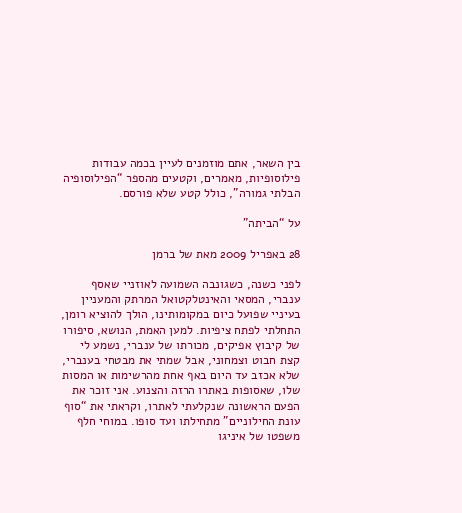בין השאר, אתם מוזמנים לעיין בכמה עבודות פילוסופיות, מאמרים, וקטעים מהספר “הפילוסופיה הבלתי גמורה”, כולל קטע שלא פורסם.

על “הביתה”

28 באפריל 2009 מאת של ברמן

לפני כשנה, כשגונבה השמועה לאוזניי שאסף ענברי, המסאי והאינטלקטואל המרתק והמעניין בעיניי שפועל כיום במקומותינו, הולך להוציא רומן, התחלתי לפתח ציפיות. למען האמת, הנושא, סיפורו של קיבוץ אפיקים, מכורתו של ענברי, נשמע לי קצת חבוט וצמחוני, אבל שמתי את מבטחי בענברי, שלא אכזב עד היום באף אחת מהרשימות או המסות שלו, שאסופות באתרו הרזה והצנוע. אני זוכר את הפעם הראשונה שנקלעתי לאתרו, וקראתי את “סוף עונת החילוניים” מתחילתו ועד סופו. במוחי חלף משפטו של איניגו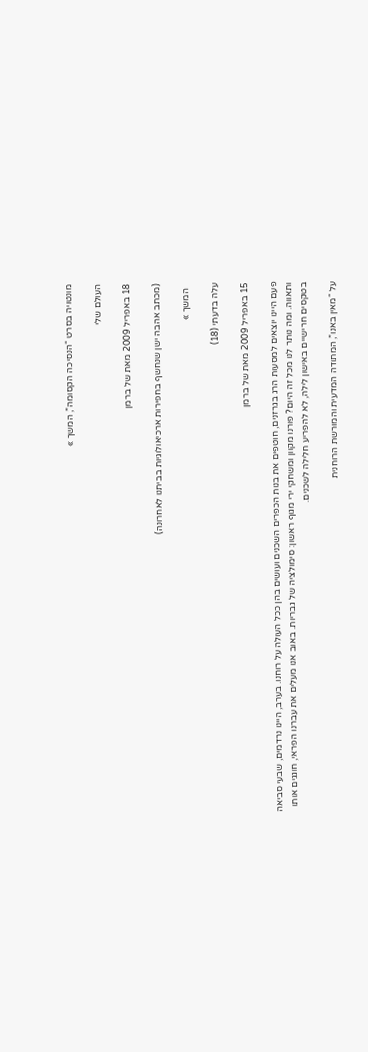מונטויה בסרט “הנסיכה הקסומה”, המשך »

העולם שלי

18 באפריל 2009 מאת של ברמן

(מכתב אהבה ישן שנחשף בחפירות ארכיאולוגיות בביתנו לאחרונה)

  המשך »

עלה בדעתי (18)

15 באפריל 2009 מאת של ברמן

פעם היינו יוצאים למסעות הרג בגרזנים, חוטפים את בנות הכפרים השכנים ועושים בהן ככל העולה על רוחנו. בערב, היינו נרדמים, שבעי סביאה ותאווה. ומה נותר לנו מכל זה היום? פורנו מקוון ומשחקי ירי מגוף ראשון: סימולציה של גבריות. באוב אנו מעלים את עברנו הפראי, חוגגים אותו בטקסים חרישיים באישון לילה, לא להפריע חלילה לשכנים.

על “מאין באנו”, המתודה המדעית והמורשת הרוחנית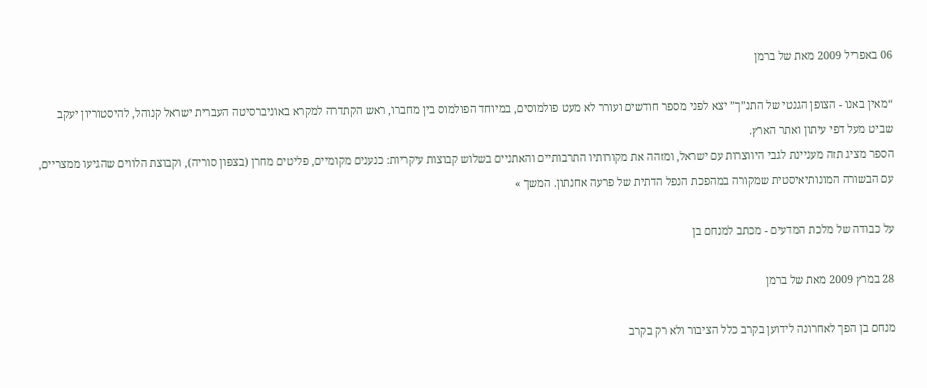06 באפריל 2009 מאת של ברמן

“מאין באנו - הצופן הגנטי של התנ”ך” יצא לפני מספר חודשים ועורר לא מעט פולמוסים, במיוחד הפולמוס בין מחברו, ראש הקתדרה למקרא באוניברסיטה העברית ישראל קנוהל, להיסטוריון יעקב שביט מעל דפי עיתון ואתר הארץ.
הספר מציג תזה מעניינת לגבי היווצרות עם ישראל, ומזהה את מקורותיו התרבותיים והאתניים בשלוש קבוצות עיקריות: כנענים מקומיים, פליטים מחרן (בצפון סוריה), וקבוצת הלווים שהגיעו ממצריים, עם הבשורה המונותיאיסטית שמקורה במהפכת הנפל הדתית של פרעה אחנתון. המשך »

על כבודה של מלכת המדעים - מכתב למנחם בן

28 במרץ 2009 מאת של ברמן

מנחם בן הפך לאחרונה לידוען בקרב כלל הציבור ולא רק בקרב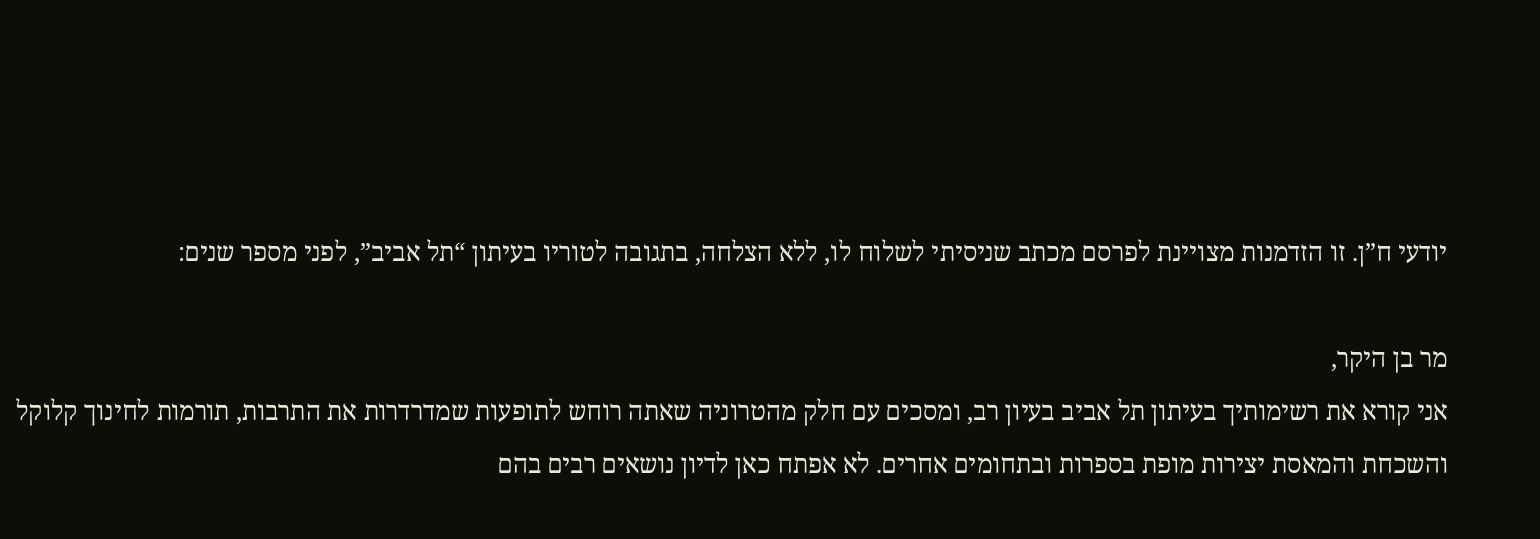יודעי ח”ן. זו הזדמנות מצויינת לפרסם מכתב שניסיתי לשלוח לו, ללא הצלחה, בתגובה לטוריו בעיתון “תל אביב”, לפני מספר שנים:

מר בן היקר,
אני קורא את רשימותיך בעיתון תל אביב בעיון רב, ומסכים עם חלק מהטרוניה שאתה רוחש לתופעות שמדרדרות את התרבות, תורמות לחינוך קלוקל והשכחת והמאסת יצירות מופת בספרות ובתחומים אחרים. לא אפתח כאן לדיון נושאים רבים בהם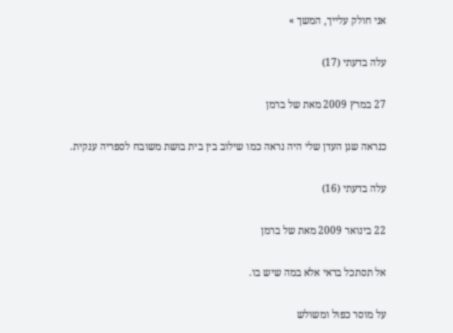אני חולק עלייך, המשך »

עלה בדעתי (17)

27 במרץ 2009 מאת של ברמן

כנראה שגן העדן שלי היה נראה כמו שילוב בין בית בושת משובח לספריה ענקית.

עלה בדעתי (16)

22 בינואר 2009 מאת של ברמן

אל תסתכל בראי אלא במה שיש בו.

על מוסר כפול ומשולש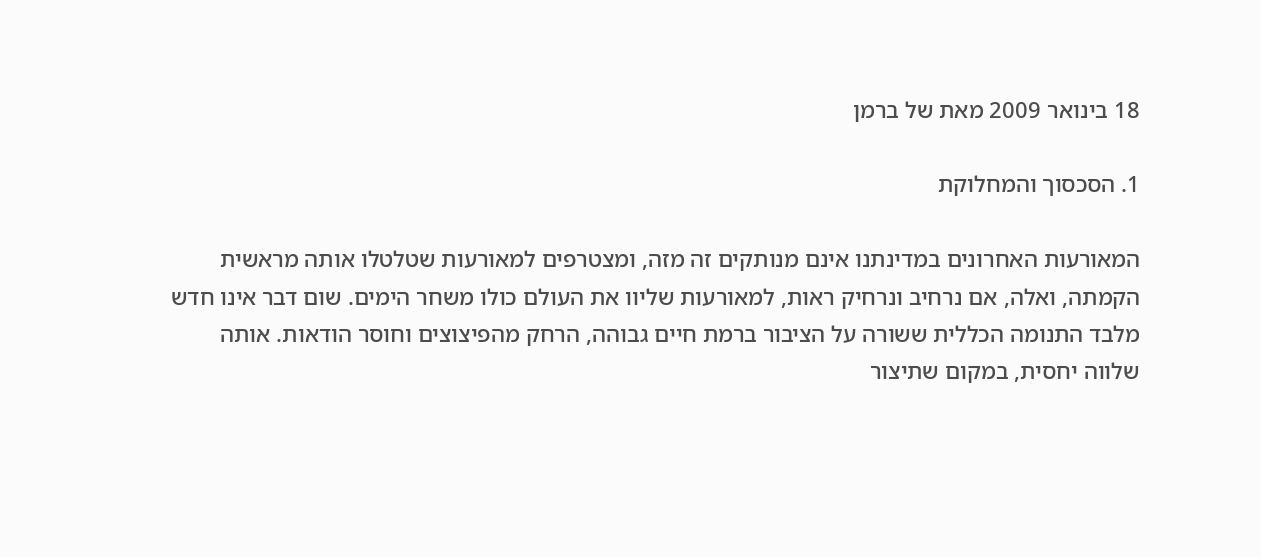18 בינואר 2009 מאת של ברמן

1. הסכסוך והמחלוקת

המאורעות האחרונים במדינתנו אינם מנותקים זה מזה, ומצטרפים למאורעות שטלטלו אותה מראשית הקמתה, ואלה, אם נרחיב ונרחיק ראות, למאורעות שליוו את העולם כולו משחר הימים. שום דבר אינו חדש מלבד התנומה הכללית ששורה על הציבור ברמת חיים גבוהה, הרחק מהפיצוצים וחוסר הודאות. אותה שלווה יחסית, במקום שתיצור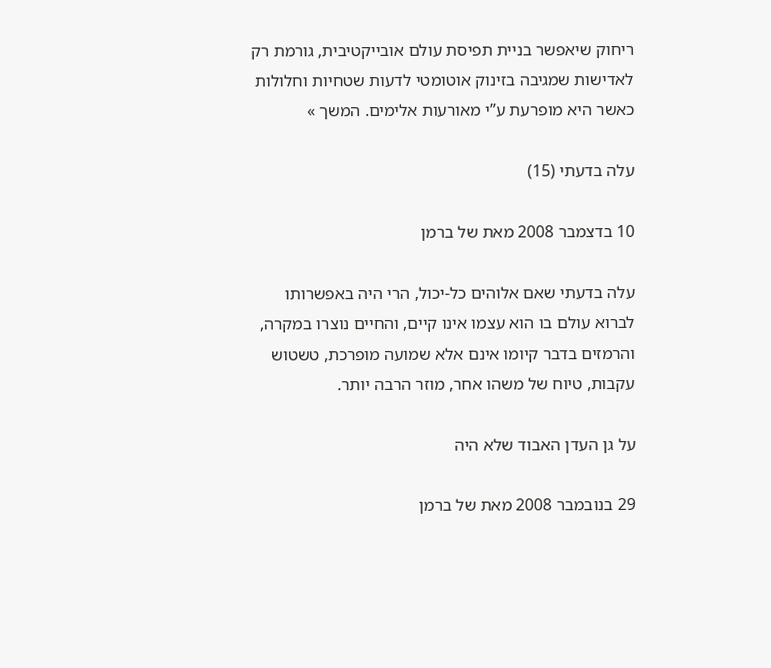ריחוק שיאפשר בניית תפיסת עולם אובייקטיבית, גורמת רק לאדישות שמגיבה בזינוק אוטומטי לדעות שטחיות וחלולות כאשר היא מופרעת ע”י מאורעות אלימים. המשך »

עלה בדעתי (15)

10 בדצמבר 2008 מאת של ברמן

עלה בדעתי שאם אלוהים כל-יכול, הרי היה באפשרותו לברוא עולם בו הוא עצמו אינו קיים, והחיים נוצרו במקרה, והרמזים בדבר קיומו אינם אלא שמועה מופרכת, טשטוש עקבות, טיוח של משהו אחר, מוזר הרבה יותר.

על גן העדן האבוד שלא היה

29 בנובמבר 2008 מאת של ברמן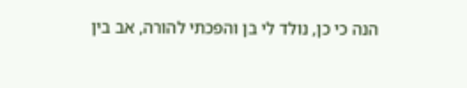הנה כי כן, נולד לי בן והפכתי להורה, אב בין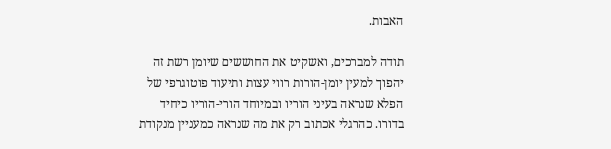האבות.

תודה למברכים, ואשקיט את החוששים שיומן רשת זה יהפוך למעין יומן-הורות רווי עצות ותיעוד פוטוגרפי של הפלא שנראה בעיני הוריו ובמיוחד הורי-הוריו כיחיד בדורו. כהרגלי אכתוב רק את מה שנראה כמעניין מנקודת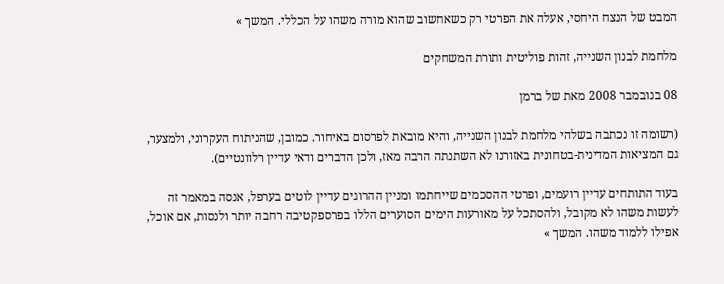המבט של הנצח היחסי, אעלה את הפרטי רק כשאחשוב שהוא מורה משהו על הכללי. המשך »

מלחמת לבנון השנייה, זהות פוליטית ותורת המשחקים

08 בנובמבר 2008 מאת של ברמן

(רשומה זו נכתבה בשלהי מלחמת לבנון השנייה, והיא מובאת לפרסום באיחור. כמובן, שהניתוח העקרוני, ולמצער, גם המציאות המדינית-בטחונית באזורנו לא השתנתה הרבה מאז, ולכן הדברים ודאי עדיין רלוונטיים).

בעוד התותחים עדיין רועמים, ופרטי ההסכמים שייחתמו ומניין ההרוגים עדיין לוטים בערפל, אנסה במאמר זה לעשות משהו לא מקובל, ולהסתכל על מאורעות הימים הסוערים הללו בפרספקטיבה רחבה יותר ולנסות, אם אוכל, אפילו ללמוד משהו. המשך »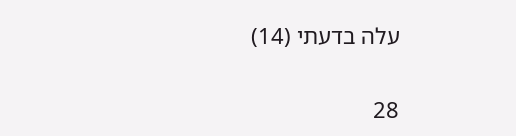עלה בדעתי (14)

28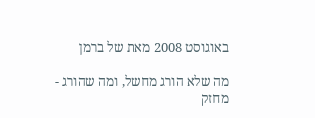באוגוסט 2008 מאת של ברמן

מה שלא הורג מחשל, ומה שהורג - מחזק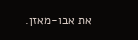את אבו-מאזן.